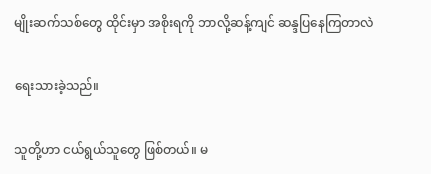မျိုးဆက်သစ်တွေ ထိုင်းမှာ အစိုးရကို ဘာလို့ဆန့်ကျင် ဆန္ဒပြနေကြတာလဲ

ရေးသားခဲ့သည်။

သူတို့ဟာ ငယ်ရွယ်သူတွေ ဖြစ်တယ်။ မ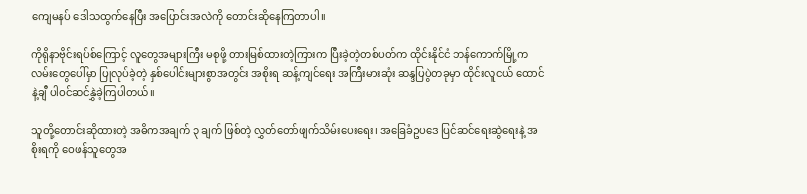ကျေမနပ် ဒေါသထွက်နေပြီး အပြောင်းအလဲကို တောင်းဆိုနေကြတာပါ။

ကိုရိုနာဗိုင်းရပ်စ်ကြောင့် လူတွေအများကြီး မစုဖို့ တားမြစ်ထားတဲ့ကြားက ပြီးခဲ့တဲ့တစ်ပတ်က ထိုင်းနိုင်ငံ ဘန်ကောက်မြို့က လမ်းတွေပေါ်မှာ ပြုလုပ်ခဲ့တဲ့ နှစ်ပေါင်းများစွာအတွင်း အစိုးရ ဆန့်ကျင်ရေး အကြီးမားဆုံး ဆန္ဒပြပွဲတခုမှာ ထိုင်းလူငယ် ထောင်နဲ့ချီ ပါဝင်ဆင်နွှဲခဲ့ကြပါတယ်။

သူတို့တောင်းဆိုထားတဲ့ အဓိကအချက် ၃ ချက် ဖြစ်တဲ့ လွှတ်တော်ဖျက်သိမ်းပေးရေး၊ အခြေခံဥပဒေ ပြင်ဆင်ရေးဆွဲရေးနဲ့ အစိုးရကို ဝေဖန်သူတွေအ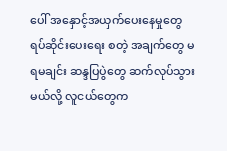ပေါ် အနှောင့်အယှက်ပေးနေမှုတွေ ရပ်ဆိုင်းပေးရေး စတဲ့ အချက်တွေ မရမချင်း ဆန္ဒပြပွဲတွေ ဆက်လုပ်သွားမယ်လို့ လူငယ်တွေက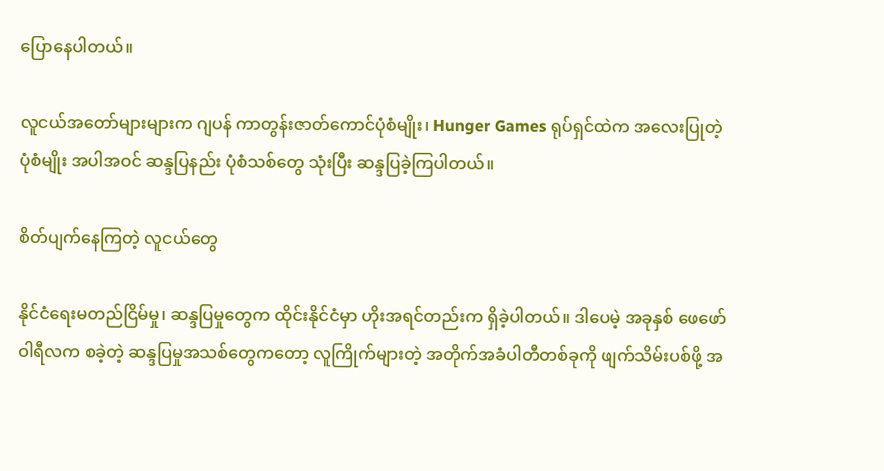ပြောနေပါတယ်။

လူငယ်အတော်များများက ဂျပန် ကာတွန်းဇာတ်ကောင်ပုံစံမျိုး၊ Hunger Games ရုပ်ရှင်ထဲက အလေးပြုတဲ့ပုံစံမျိုး အပါအဝင် ဆန္ဒပြနည်း ပုံစံသစ်တွေ သုံးပြီး ဆန္ဒပြခဲ့ကြပါတယ်။

စိတ်ပျက်နေကြတဲ့ လူငယ်တွေ

နိုင်ငံရေးမတည်ငြိမ်မှု၊ ဆန္ဒပြမှုတွေက ထိုင်းနိုင်ငံမှာ ဟိုးအရင်တည်းက ရှိခဲ့ပါတယ်။ ဒါပေမဲ့ အခုနှစ် ဖေဖော်ဝါရီလက စခဲ့တဲ့ ဆန္ဒပြမှုအသစ်တွေကတော့ လူကြိုက်များတဲ့ အတိုက်အခံပါတီတစ်ခုကို ဖျက်သိမ်းပစ်ဖို့ အ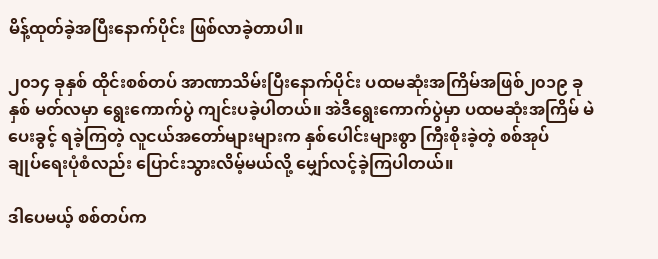မိန့်ထုတ်ခဲ့အပြီးနောက်ပိုင်း ဖြစ်လာခဲ့တာပါ။

၂၀၁၄ ခုနှစ် ထိုင်းစစ်တပ် အာဏာသိမ်းပြီးနောက်ပိုင်း ပထမဆုံးအကြိမ်အဖြစ်၂၀၁၉ ခုနှစ် မတ်လမှာ ရွေးကောက်ပွဲ ကျင်းပခဲ့ပါတယ်။ အဲဒီရွေးကောက်ပွဲမှာ ပထမဆုံးအကြိမ် မဲပေးခွင့် ရခဲ့ကြတဲ့ လူငယ်အတော်များများက နှစ်ပေါင်းများစွာ ကြီးစိုးခဲ့တဲ့ စစ်အုပ်ချုပ်‌ရေးပုံစံလည်း ပြောင်းသွားလိမ့်မယ်လို့ မျှော်လင့်ခဲ့ကြပါတယ်။

ဒါပေမယ့် စစ်တပ်က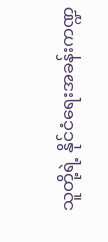သူတို့ရဲ့ နိုင်ငံရေးအခန်းကဏ္ဍ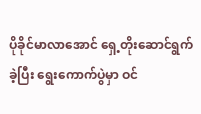ပိုခိုင်မာလာအောင် ရှေ့တိုးဆောင်ရွက်ခဲ့ပြီး ရွေးကောက်ပွဲမှာ ဝင်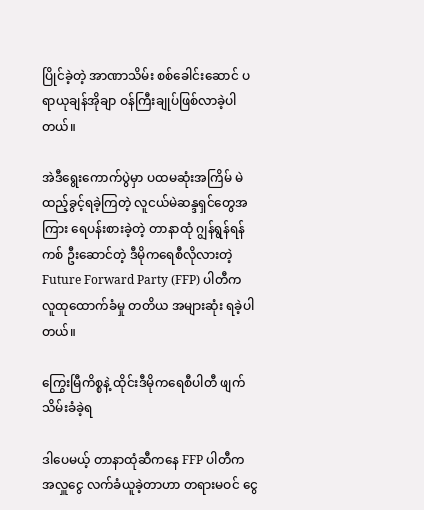ပြိုင်ခဲ့တဲ့ အာဏာသိမ်း စစ်ခေါင်းဆောင် ပရာယုချန်အိုချာ ဝန်ကြီးချုပ်ဖြစ်လာခဲ့ပါတယ်။

အဲဒီရွေးကောက်ပွဲမှာ ပထမဆုံးအကြိမ် မဲထည့်ခွင့်ရခဲ့ကြတဲ့ လူငယ်မဲဆန္ဒရှင်တွေအကြား ရေပန်းစားခဲ့တဲ့ တာနာထုံ ဂျွန်ရွန်ရန်ကစ် ဦးဆောင်တဲ့ ဒီမိုကရေစီလိုလားတဲ့ Future Forward Party (FFP) ပါတီက လူထုထောက်ခံမှု တတိယ အများဆုံး ရခဲ့ပါတယ်။

ကြွေးမြီကိစ္စနဲ့ ထိုင်းဒီမိုကရေစီပါတီ ဖျက်သိမ်းခံခဲ့ရ

ဒါပေမယ့် တာနာထုံဆီကနေ FFP ပါတီက အလှူငွေ လက်ခံယူခဲ့တာဟာ တရားမဝင် ငွေ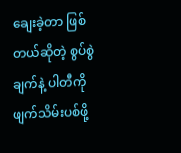ချေးခဲ့တာ ဖြစ်တယ်ဆိုတဲ့ စွပ်စွဲချက်နဲ့ ပါတီကိုဖျက်သိမ်းပစ်ဖို့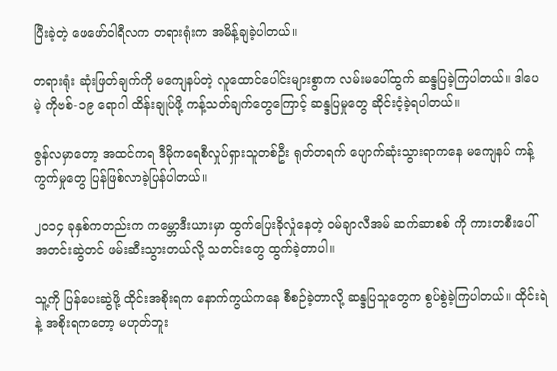ပြီးခဲ့တဲ့ ဖေဖော်ဝါရီလက တရားရုံးက အမိန့်ချခဲ့ပါတယ်။

တရားရုံး ဆုံးဖြတ်ချက်ကို မကျေနပ်တဲ့ လူထောင်ပေါင်းများစွာက လမ်းမပေါ်ထွက် ဆန္ဒပြခဲ့ကြပါတယ်။ ဒါပေမဲ့ ကိုဗစ်-၁၉ ရောဂါ ထိန်းချုပ်ဖို့ ကန့်သတ်ချက်တွေကြောင့် ဆန္ဒပြမှုတွေ ဆိုင်းငံ့ခဲ့ရပါတယ်။

ဇွန်လမှာတော့ အထင်ကရ ဒီမိုကရေစီလှုပ်ရှားသူတစ်ဦး ရုတ်တရက် ပျောက်ဆုံးသွားရာကနေ မကျေနပ် ကန့်ကွက်မှုတွေ ပြန်ဖြစ်လာခဲ့ပြန်ပါတယ်။

၂၀၁၄ ခုနှစ်ကတည်းက ကမ္ဘောဒီးယားမှာ ထွက်ပြေးခိုလှုံနေတဲ့ ဝမ်ချာလီအမ် ဆက်ဆာစစ် ကို ကားတစီးပေါ် အတင်းဆွဲတင် ဖမ်းဆီးသွားတယ်လို့ သတင်းတွေ ထွက်ခဲ့တာပါ။

သူ့ကို ပြန်ပေးဆွဲဖို့ ထိုင်းအစိုးရက နောက်ကွယ်ကနေ စီစဉ်ခဲ့တာလို့ ဆန္ဒပြသူတွေက စွပ်စွဲခဲ့ကြပါတယ်။ ထိုင်းရဲနဲ့ အစိုးရကတော့ မဟုတ်ဘူး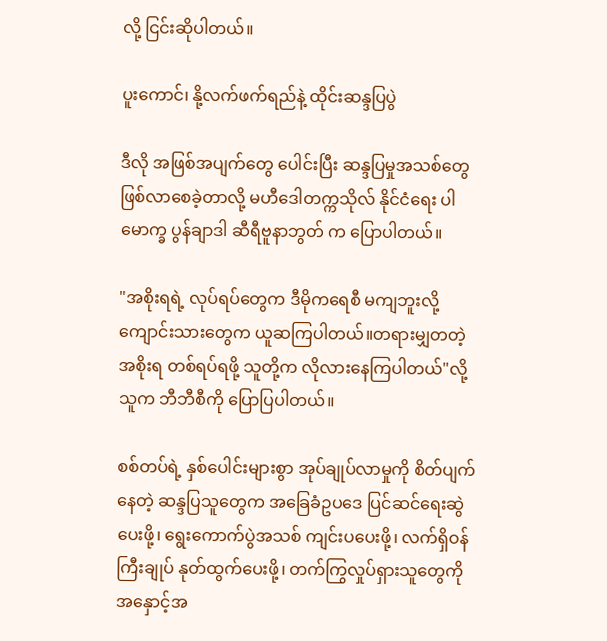လို့ ငြင်းဆိုပါတယ်။

ပူးကောင်၊ နို့လက်ဖက်ရည်နဲ့ ထိုင်းဆန္ဒပြပွဲ

ဒီလို အဖြစ်အပျက်တွေ ပေါင်းပြီး ဆန္ဒပြမှုအသစ်တွေ ဖြစ်လာစေခဲ့တာလို့ မဟီဒေါတက္ကသိုလ် နိုင်ငံရေး ပါမောက္ခ ပွန်ချာဒါ ဆီရီဗူနာဘွတ် က ပြောပါတယ်။

"အစိုးရရဲ့ လုပ်ရပ်တွေက ဒီမိုကရေစီ မကျဘူးလို့ ကျောင်းသားတွေက ယူဆကြပါတယ်။တရားမျှတတဲ့ အစိုးရ တစ်ရပ်ရဖို့ သူတို့က လိုလားနေကြပါတယ်"လို့ သူက ဘီဘီစီကို ပြောပြပါတယ်။

စစ်တပ်ရဲ့ နှစ်ပေါင်းများစွာ အုပ်ချုပ်လာမှုကို စိတ်ပျက်နေတဲ့ ဆန္ဒပြသူတွေက အခြေခံဥပဒေ ပြင်ဆင်ရေးဆွဲပေးဖို့၊ ရွေးကောက်ပွဲအသစ် ကျင်းပပေးဖို့၊ လက်ရှိဝန်ကြီးချုပ် နုတ်ထွက်ပေးဖို့၊ တက်ကြွလှုပ်ရှားသူတွေကို အနှောင့်အ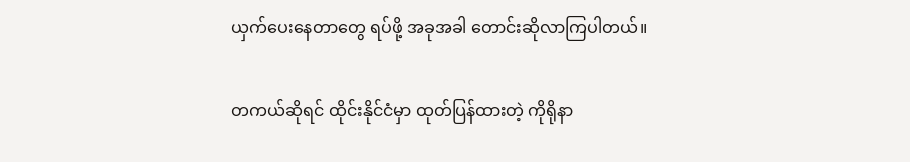ယှက်ပေးနေတာတွေ ရပ်ဖို့ အခုအခါ တောင်းဆိုလာကြပါတယ်။

တကယ်ဆိုရင် ထိုင်းနိုင်ငံမှာ ထုတ်ပြန်ထားတဲ့ ကိုရိုနာ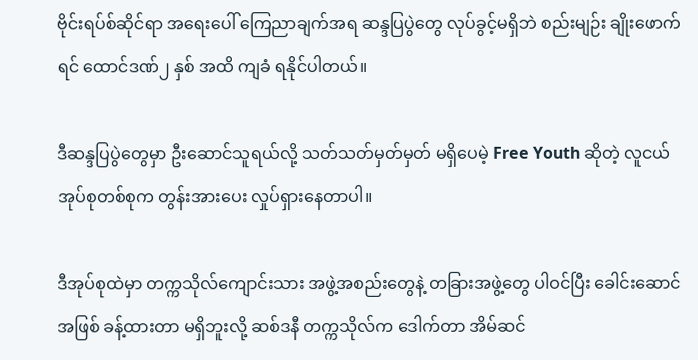ဗိုင်းရပ်စ်ဆိုင်ရာ အရေးပေါ် ကြေညာချက်အရ ဆန္ဒပြပွဲတွေ လုပ်ခွင့်မရှိဘဲ စည်းမျဉ်း ချိုးဖောက်ရင် ထောင်ဒဏ်၂ နှစ် အထိ ကျခံ ရနိုင်ပါတယ်။

ဒီဆန္ဒပြပွဲတွေမှာ ဦးဆောင်သူရယ်လို့ သတ်သတ်မှတ်မှတ် မရှိပေမဲ့ Free Youth ဆိုတဲ့ လူငယ်အုပ်စုတစ်စုက တွန်းအားပေး လှုပ်ရှားနေတာပါ။

ဒီအုပ်စုထဲမှာ တက္ကသိုလ်ကျောင်းသား အဖွဲ့အစည်းတွေနဲ့ တခြားအဖွဲ့တွေ ပါဝင်ပြီး ခေါင်းဆောင်အဖြစ် ခန့်ထားတာ မရှိဘူးလို့ ဆစ်ဒနီ တက္ကသိုလ်က ဒေါက်တာ အိမ်ဆင်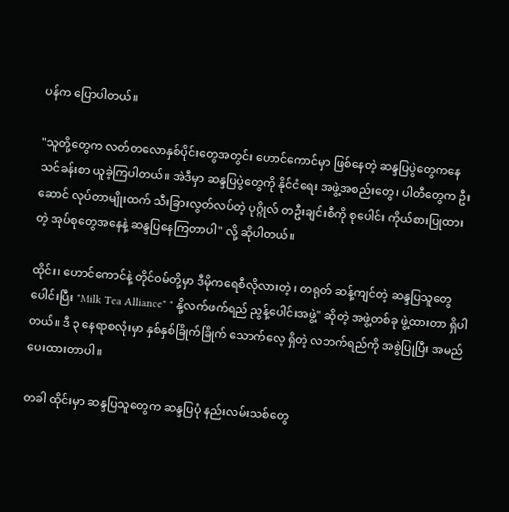ပန်က ပြောပါတယ်။

"သူတို့တွေက လတ်တလောနှစ်ပိုင်းတွေအတွင်း ဟောင်ကောင်မှာ ဖြစ်နေတဲ့ ဆန္ဒပြပွဲတွေကနေ သင်ခန်းစာ ယူခဲ့ကြပါတယ်။ အဲဒီမှာ ဆန္ဒပြပွဲတွေကို နိုင်ငံရေး အဖွဲ့အစည်းတွေ၊ ပါတီတွေက ဦးဆောင် လုပ်တာမျိုးထက် သီးခြားလွတ်လပ်တဲ့ ပုဂ္ဂိုလ် တဦးချင်းစီကို စုပေါင်း ကိုယ်စားပြုထားတဲ့ အုပ်စုတွေအနေနဲ့ ဆန္ဒပြနေကြတာပါ" လို့ ဆိုပါတယ်။

ထိုင်း၊ ဟောင်ကောင်နဲ့ တိုင်ဝမ်တို့မှာ ဒီမိုကရေစီလိုလားတဲ့ ၊ တရုတ် ဆန့်ကျင်တဲ့ ဆန္ဒပြသူတွေ ပေါင်းပြီး "Milk Tea Alliance" " နို့လက်ဖက်ရည် ညွန့်ပေါင်းအဖွဲ့" ဆိုတဲ့ အဖွဲ့တစ်ခု ဖွဲ့ထားတာ ရှိပါတယ်။ ဒီ ၃ နေရာစလုံးမှာ နှစ်နှစ်ခြိုက်ခြိုက် သောက်လေ့ ရှိတဲ့ လဘက်ရည်ကို အစွဲပြုပြီး အမည်ပေးထားတာပါ။

တခါ ထိုင်းမှာ ဆန္ဒပြသူတွေက ဆန္ဒပြပုံ နည်းလမ်းသစ်တွေ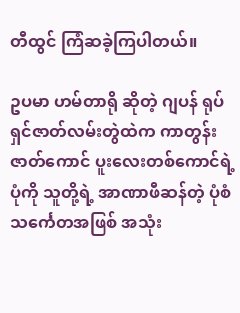တီထွင် ကြံဆခဲ့ကြပါတယ်။

ဥပမာ ဟမ်တာရို ဆိုတဲ့ ဂျပန် ရုပ်ရှင်ဇာတ်လမ်းတွဲထဲက ကာတွန်းဇာတ်ကောင် ပူးလေးတစ်ကောင်ရဲ့ပုံကို သူတို့ရဲ့ အာဏာဖီဆန်တဲ့ ပုံစံ သင်္ကေတအဖြစ် အသုံး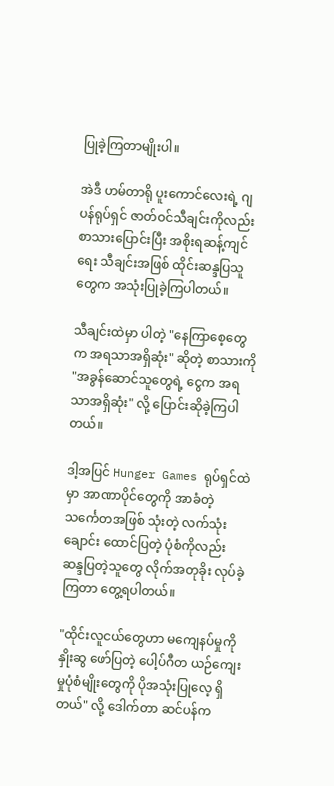ပြုခဲ့ကြတာမျိုးပါ။

အဲဒီ ဟမ်တာရို ပူးကောင်လေးရဲ့ ဂျပန်ရုပ်ရှင် ဇာတ်ဝင်သီချင်းကိုလည်း စာသားပြောင်းပြီး အစိုးရဆန့်ကျင်ရေး သီချင်းအဖြစ် ထိုင်းဆန္ဒပြသူတွေက အသုံးပြုခဲ့ကြပါတယ်။

သီချင်းထဲမှာ ပါတဲ့ "နေကြာစေ့တွေက အရသာအရှိဆုံး" ဆိုတဲ့ စာသားကို "အခွန်ဆောင်သူတွေရဲ့ ငွေက အရသာအရှိဆုံး" လို့ ပြောင်းဆိုခဲ့ကြပါတယ်။

ဒါ့အပြင် Hunger Games ရုပ်ရှင်ထဲမှာ အာဏာပိုင်တွေကို အာခံတဲ့ သင်္ကေတအဖြစ် သုံးတဲ့ လက်သုံးချောင်း ထောင်ပြတဲ့ ပုံစံကိုလည်း ဆန္ဒပြတဲ့သူတွေ လိုက်အတုခိုး လုပ်ခဲ့ကြတာ တွေ့ရပါတယ်။

"ထိုင်းလူငယ်တွေဟာ မကျေနပ်မှုကို နှိုးဆွ ဖော်ပြတဲ့ ပေါ့ပ်ဂီတ ယဉ်ကျေးမှုပုံစံမျိုးတွေကို ပိုအသုံးပြုလေ့ ရှိတယ်" လို့ ဒေါက်တာ ဆင်ပန်က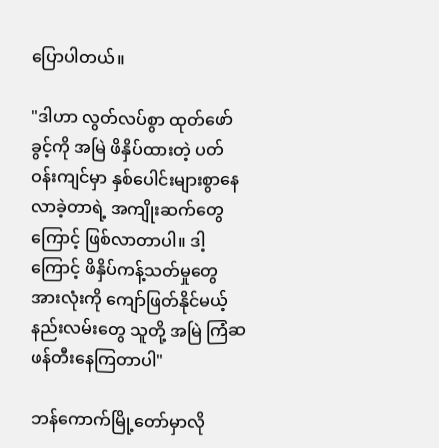ပြောပါတယ်။

"ဒါဟာ လွတ်လပ်စွာ ထုတ်ဖော်ခွင့်ကို အမြဲ ဖိနှိပ်ထားတဲ့ ပတ်ဝန်းကျင်မှာ နှစ်ပေါင်းများစွာနေလာခဲ့တာရဲ့ အကျိုးဆက်တွေကြောင့် ဖြစ်လာတာပါ။ ဒါ့ကြောင့် ဖိနှိပ်ကန့်သတ်မှုတွေ အားလုံးကို ကျော်ဖြတ်နိုင်မယ့် နည်းလမ်းတွေ သူတို့ အမြဲ ကြံဆ ဖန်တီးနေကြတာပါ"

ဘန်ကောက်မြို့တော်မှာလို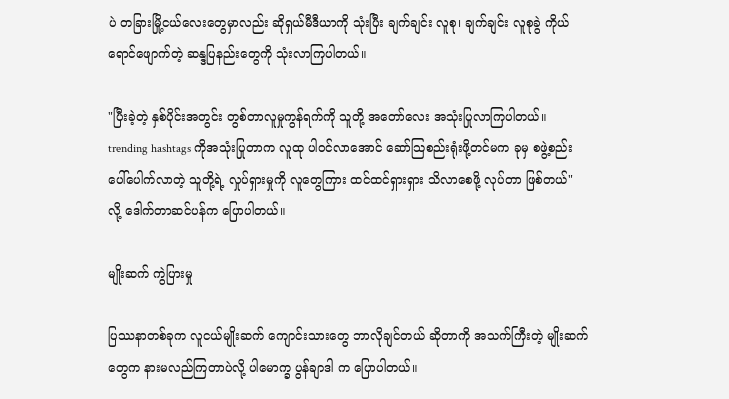ပဲ တခြားမြို့ငယ်လေးတွေမှာလည်း ဆိုရှယ်မီဒီယာကို သုံးပြီး ချက်ချင်း လူစု၊ ချက်ချင်း လူစုခွဲ ကိုယ်ရောင်ဖျောက်တဲ့ ဆန္ဒပြနည်းတွေကို သုံးလာကြပါတယ်။

"ပြီးခဲ့တဲ့ နှစ်ပိုင်းအတွင်း တွစ်တာလူမှုကွန်ရက်ကို သူတို့ အတော်လေး အသုံးပြုလာကြပါတယ်။ trending hashtags ကိုအသုံးပြုတာက လူထု ပါဝင်လာအောင် ဆော်သြစည်းရုံးဖို့တင်မက ခုမှ စဖွဲ့စည်း ပေါ်ပေါက်လာတဲ့ သူတို့ရဲ့ လှုပ်ရှားမှုကို လူတွေကြား ထင်ထင်ရှားရှား သိလာစေဖို့ လုပ်တာ ဖြစ်တယ်" လို့ ဒေါက်တာဆင်ပန်က ပြောပါတယ်။

မျိုးဆက် ကွဲပြားမှု

ပြဿနာတစ်ခုက လူငယ်မျိုးဆက် ကျောင်းသားတွေ ဘာလိုချင်တယ် ဆိုတာကို အသက်ကြီးတဲ့ မျိုးဆက်တွေက နားမလည်ကြတာပဲလို့ ပါမောက္ခ ပွန်ချာဒါ က ပြောပါတယ်။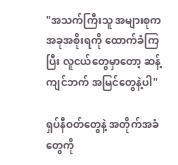"အသက်ကြီးသူ အများစုက အခုအစိုးရကို ထောက်ခံကြပြီး လူငယ်တွေမှာတော့ ဆန့်ကျင်ဘက် အမြင်တွေနဲ့ပါ"

ရှပ်နီဝတ်တွေနဲ့ အတိုက်အခံတွေကို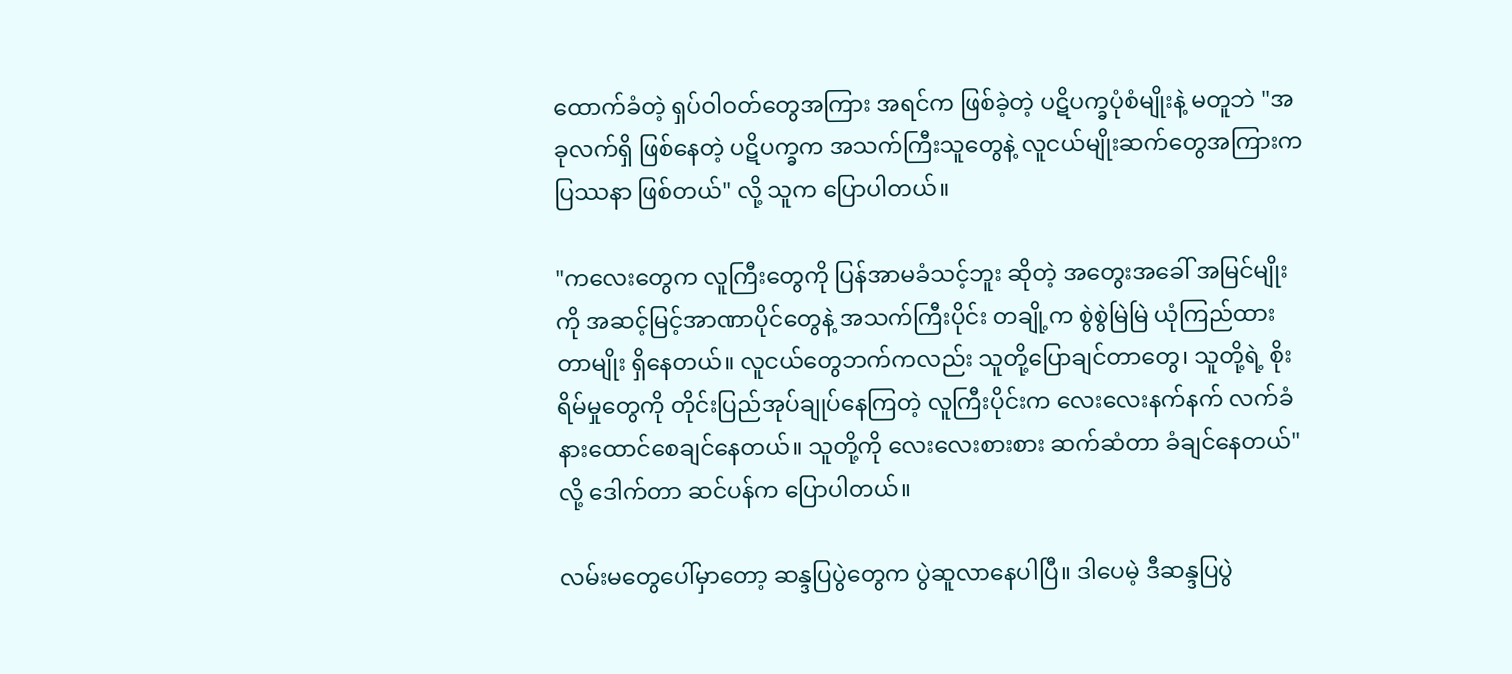ထောက်ခံတဲ့ ရှပ်ဝါဝတ်တွေအကြား အရင်က ဖြစ်ခဲ့တဲ့ ပဋိပက္ခပုံစံမျိုးနဲ့ မတူဘဲ "အခုလက်ရှိ ဖြစ်နေတဲ့ ပဋိပက္ခက အသက်ကြီးသူတွေနဲ့ လူငယ်မျိုးဆက်တွေအကြားက ပြဿနာ ဖြစ်တယ်" လို့ သူက ပြောပါတယ်။

"ကလေးတွေက လူကြီးတွေကို ပြန်အာမခံသင့်ဘူး ဆိုတဲ့ အတွေးအခေါ် အမြင်မျိုးကို အဆင့်မြင့်အာဏာပိုင်တွေနဲ့ အသက်ကြီးပိုင်း တချို့က စွဲစွဲမြဲမြဲ ယုံကြည်ထားတာမျိုး ရှိနေတယ်။ လူငယ်တွေဘက်ကလည်း သူတို့ပြောချင်တာတွေ၊ သူတို့ရဲ့ စိုးရိမ်မှုတွေကို တိုင်းပြည်အုပ်ချုပ်နေကြတဲ့ လူကြီးပိုင်းက လေးလေးနက်နက် လက်ခံ နားထောင်စေချင်နေတယ်။ သူတို့ကို လေးလေးစားစား ဆက်ဆံတာ ခံချင်နေတယ်" လို့ ဒေါက်တာ ဆင်ပန်က ပြောပါတယ်။

လမ်းမတွေပေါ်မှာတော့ ဆန္ဒပြပွဲတွေက ပွဲဆူလာနေပါပြီ။ ဒါပေမဲ့ ဒီဆန္ဒပြပွဲ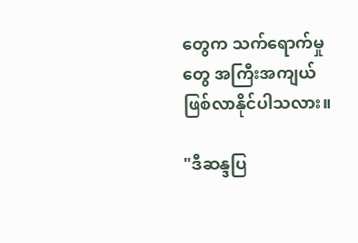တွေက သက်ရောက်မှုတွေ အကြီးအကျယ် ဖြစ်လာနိုင်ပါသလား။

"ဒီဆန္ဒပြ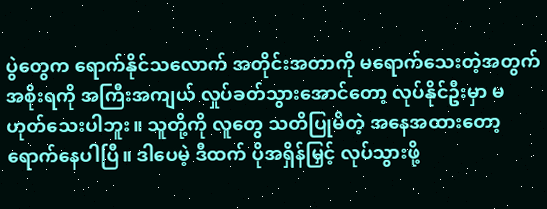ပွဲတွေက ရောက်နိုင်သလောက် အတိုင်းအတာကို မရောက်သေးတဲ့အတွက် အစိုးရကို အကြီးအကျယ် လှုပ်ခတ်သွားအောင်တော့ လုပ်နိုင်ဦးမှာ မဟုတ်သေးပါဘူး။ သူတို့ကို လူတွေ သတိပြုမိတဲ့ အနေအထားတော့ ရောက်နေပါပြီ။ ဒါပေမဲ့ ဒီထက် ပိုအရှိန်မြှင့် လုပ်သွားဖို့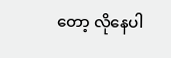တော့ လိုနေပါ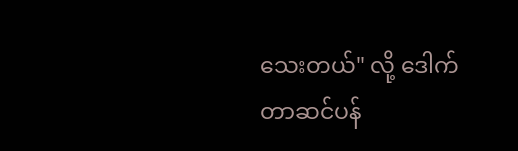သေးတယ်" လို့ ‌ဒေါက်တာဆင်ပန်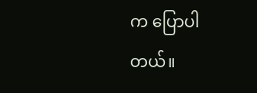က ပြောပါတယ်။